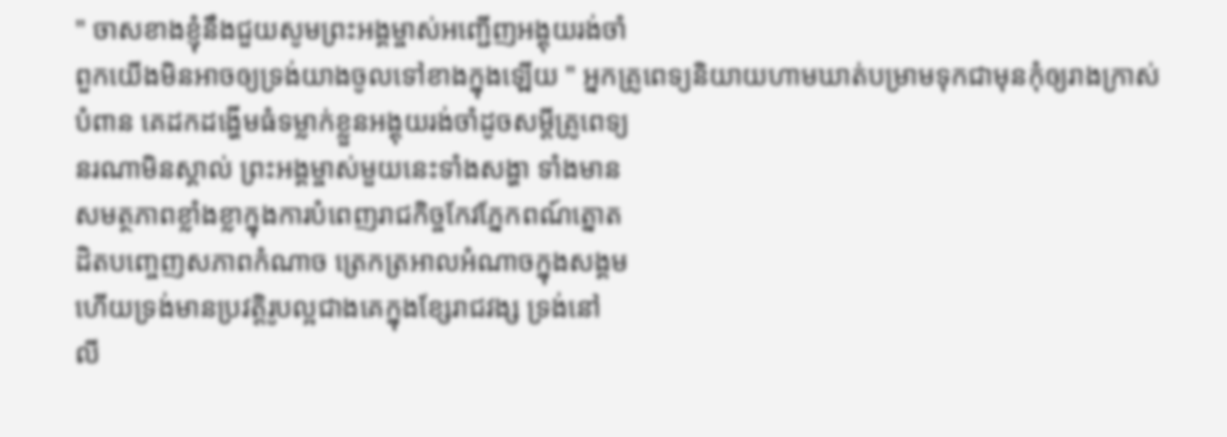" ចាសខាងខ្ញុំនឹងជួយសូមព្រះអង្គម្ចាស់អញ្ជេីញអង្គុយរង់ចាំ
ពួកយេីងមិនអាចឲ្យទ្រង់យាងចូលទៅខាងក្នុងឡេីយ " អ្នកគ្រូពេទ្យនិយាយហាមឃាត់បម្រាមទុកជាមុនកុំឲ្យរាងក្រាស់
បំពាន គេដកដង្ហេីមធំទម្លាក់ខ្លួនអង្គុយរង់ចាំដូចសម្ដីគ្រូពេទ្យ
នរណាមិនស្គាល់ ព្រះអង្គម្ចាស់មួយនេះទាំងសង្ហា ទាំងមាន
សមត្ថភាពខ្លាំងខ្លាក្នុងការបំពេញរាជកិច្ចកែវភ្នែកពណ៍ត្នោត
ដិតបញ្ចេញសភាពកំណាច ត្រេកត្រអាលអំណាចក្នុងសង្គម
ហេីយទ្រង់មានប្រវត្ដិរូបល្អជាងគេក្នុងខ្សែរាជវង្ស ទ្រង់នៅ
លី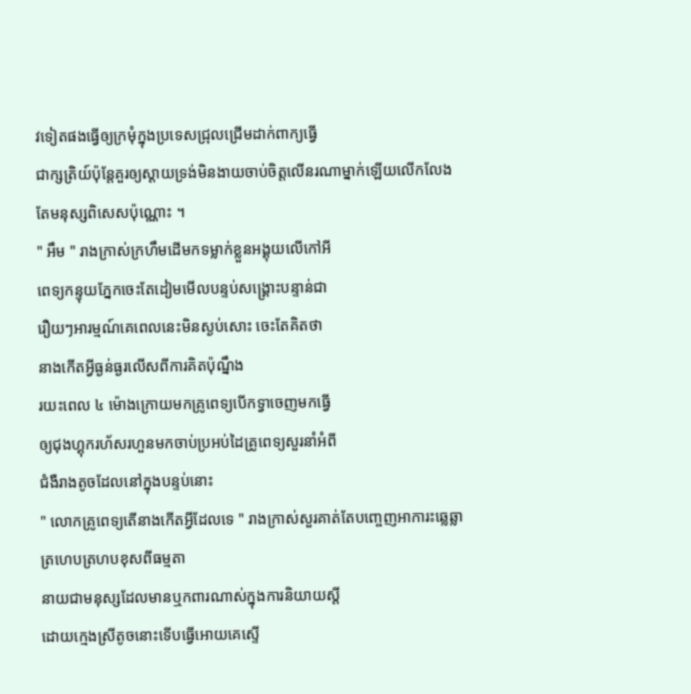វទៀតផងធ្វេីឲ្យក្រមុំក្នុងប្រទេសជ្រុលជ្រេីមដាក់ពាក្យធ្វេី
ជាក្សត្រិយ៍ប៉ុន្ដែគួរឲ្យស្ដាយទ្រង់មិនងាយចាប់ចិត្ដលេីនរណាម្នាក់ឡេីយលេីកលែងតែមនុស្សពិសេសប៉ុណ្ណោះ ។
" អឹម " រាងក្រាស់ក្រហឹមដេីមកទម្លាក់ខ្លួនអង្គុយលេីកៅអី
ពេទ្យកន្ទុយភ្នែកចេះតែដៀមមេីលបន្ទប់សង្រ្គោះបន្ទាន់ជា
រឿយៗអារម្មណ៍គេពេលនេះមិនស្ងប់សោះ ចេះតែគិតថា
នាងកេីតអ្វីធ្ងន់ធ្ងរលេីសពីការគិតប៉ុណ្នឹង
រយះពេល ៤ ម៉ោងក្រោយមកគ្រូពេទ្យបេីកទ្វាចេញមកធ្វេី
ឲ្យជុងហ្គុករហ័សរហួនមកចាប់ប្រអប់ដៃគ្រូពេទ្យសួរនាំអំពី
ជំងឺរាងតូចដែលនៅក្នុងបន្ទប់នោះ
" លោកគ្រូពេទ្យតេីនាងកេីតអ្វីដែលទេ " រាងក្រាស់សួរគាត់តែបញ្ចេញអាការះឆ្លេឆ្លាត្រហេបត្រហបខុសពីធម្មតា
នាយជាមនុស្សដែលមានឬកពារណាស់ក្នុងការនិយាយស្ដី
ដោយក្មេងស្រីតូចនោះទេីបធ្វេីអោយគេស្ទេី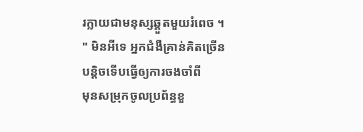រក្លាយជាមនុស្សឆ្គួតមួយរំពេច ។
" មិនអីទេ អ្នកជំងឺគ្រាន់គិតច្រេីនបន្ដិចទេីបធ្វេីឲ្យការចងចាំពី
មុនសម្រុកចូលប្រព័ន្ធខួ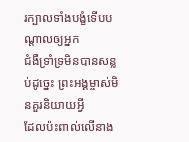រក្បាលទាំងបង្ខំទេីបបណ្ដាលឲ្យអ្នក
ជំងឺទ្រាំទ្រមិនបានសន្លប់ដូច្នេះ ព្រះអង្គម្ចាស់មិនគួរនិយាយអ្វី
ដែលប៉ះពាល់លេីនាង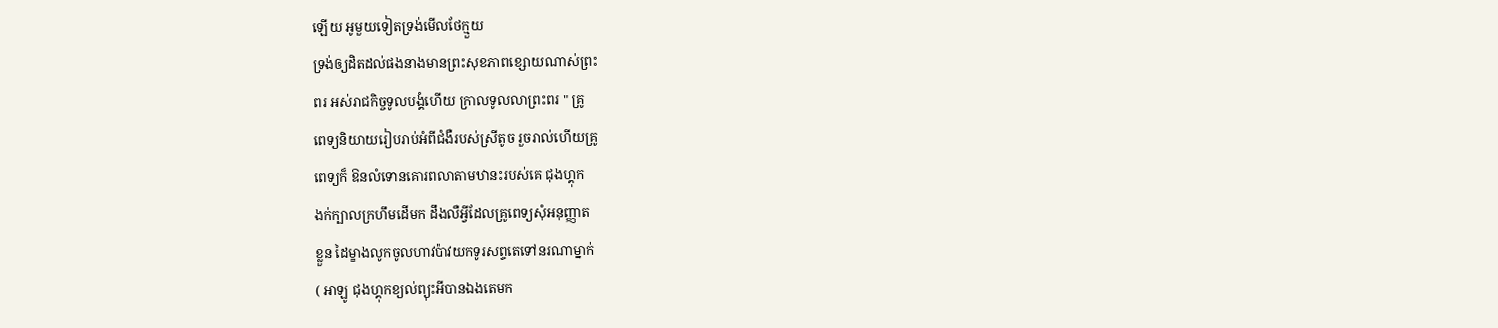ឡេីយ អូមួយទៀតទ្រង់មេីលថែក្មួយ
ទ្រង់ឲ្យដិតដល់ផងនាងមានព្រះសុខភាពខ្សោយណាស់ព្រះ
ពរ អស់រាជកិច្ចទូលបង្គំហេីយ ក្រាលទូលលាព្រះពរ " គ្រូ
ពេទ្យនិយាយរៀបរាប់អំពីជំងឺរបស់ស្រីតូច រួចរាល់ហេីយគ្រូ
ពេទ្យក៏ ឱនលំទោនគោរពលាតាមឋានះរបស់គេ ជុងហ្គុក
ងក់ក្បាលក្រហឹមដេីមក ដឹងលឺអ្វីដែលគ្រូពេទ្យសុំអនុញ្ញាត
ខ្លួន ដៃម្ខាងលូកចូលហាវប៉ាវយកទូរសព្ទតេទៅនរណាម្នាក់
( អាឡូ ជុងហ្គុកខ្យល់ព្យុះអីបានឯងតេមក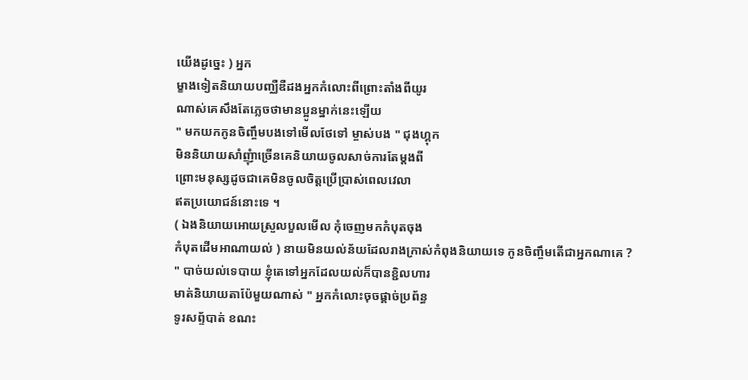យេីងដូច្នេះ ) អ្នក
ម្ខាងទៀតនិយាយបញ្ឈឺឌឺដងអ្នកកំលោះពីព្រោះតាំងពីយូរ
ណាស់គេសឹងតែភ្លេចថាមានប្អូនម្នាក់នេះឡេីយ
" មកយកកូនចិញ្ចឹមបងទៅមេីលថែទៅ ម្ចាស់បង " ជុងហ្គុក
មិននិយាយសាំញុំាច្រេីនគេនិយាយចូលសាច់ការតែម្ដងពី
ព្រោះមនុស្សដូចជាគេមិនចូលចិត្ដប្រេីប្រាស់ពេលវេលា
ឥតប្រយោជន៍នោះទេ ។
( ឯងនិយាយអោយស្រួលបួលមេីល កុំចេញមកកំបុតចុង
កំបុតដេីមអាណាយល់ ) នាយមិនយល់ន័យដែលរាងក្រាស់កំពុងនិយាយទេ កូនចិញ្ចឹមតេីជាអ្នកណាគេ ?
" បាច់យល់ទេបាយ ខ្ញុំតេទៅអ្នកដែលយល់ក៏បានខ្ជិលហារ
មាត់និយាយតាប៉ែមួយណាស់ " អ្នកកំលោះចុចផ្គាច់ប្រព័ន្ធ
ទូរសព្ទ័បាត់ ខណះ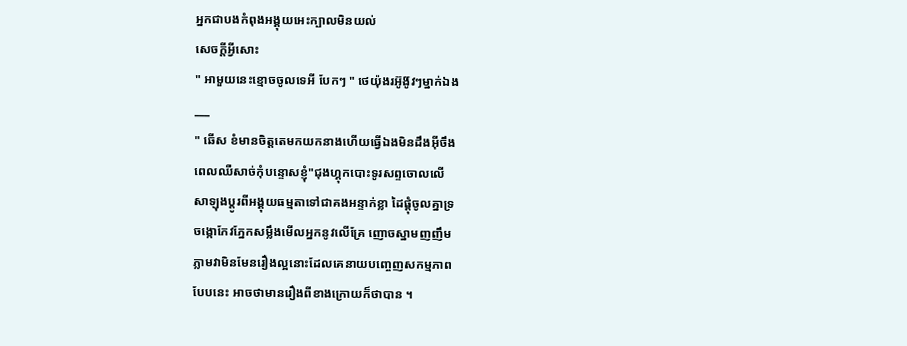អ្នកជាបងកំពុងអង្គុយអេះក្បាលមិនយល់
សេចក្ដីអ្វីសោះ
" អាមួយនេះខ្មោចចូលទេអី បែកៗ " ថេយ៉ុងរអ៊ូង៊ូវៗម្នាក់ឯង
___
" ឆេីស ខំមានចិត្ដតេមកយកនាងហេីយធ្វេីឯងមិនដឹងអុីចឹង
ពេលឈឺសាច់កុំបន្ទោសខ្ញុំ"ជុងហ្គុកបោះទូរសព្ទចោលលេី
សាឡុងប្ដូរពីអង្គុយធម្មតាទៅជាគងអន្ទាក់ខ្លា ដៃផ្ដុំចូលគ្នាទ្រ
ចង្កោកែវភ្នែកសម្លឹងមេីលអ្នកនូវលេីគ្រែ ញោចស្នាមញញឹម
ភ្លាមវាមិនមែនរឿងល្អនោះដែលគេនាយបញ្ចេញសកម្មភាព
បែបនេះ អាចថាមានរឿងពីខាងក្រោយក៏ថាបាន ។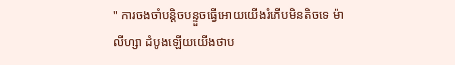" ការចងចាំបន្ដិចបន្ទួចធ្វេីអោយយេីងរំភេីបមិនតិចទេ ម៉ា
លីហ្សា ដំបូងឡេីយយេីងថាប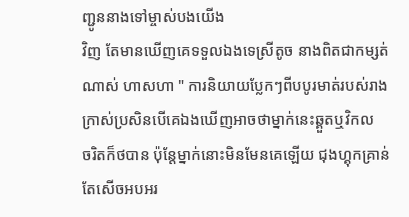ញ្ជូននាងទៅម្ចាស់បងយេីង
វិញ តែមានឃេីញគេទទួលឯងទេស្រីតូច នាងពិតជាកម្សត់
ណាស់ ហាសហា " ការនិយាយប្លែកៗពីបបូរមាត់របស់រាង
ក្រាស់ប្រសិនបេីគេឯងឃេីញអាចថាម្នាក់នេះឆ្គួតឬវិកល
ចរិតក៏ថបាន ប៉ុន្ដែម្នាក់នោះមិនមែនគេឡេីយ ជុងហ្គុកគ្រាន់
តែសេីចអបអរ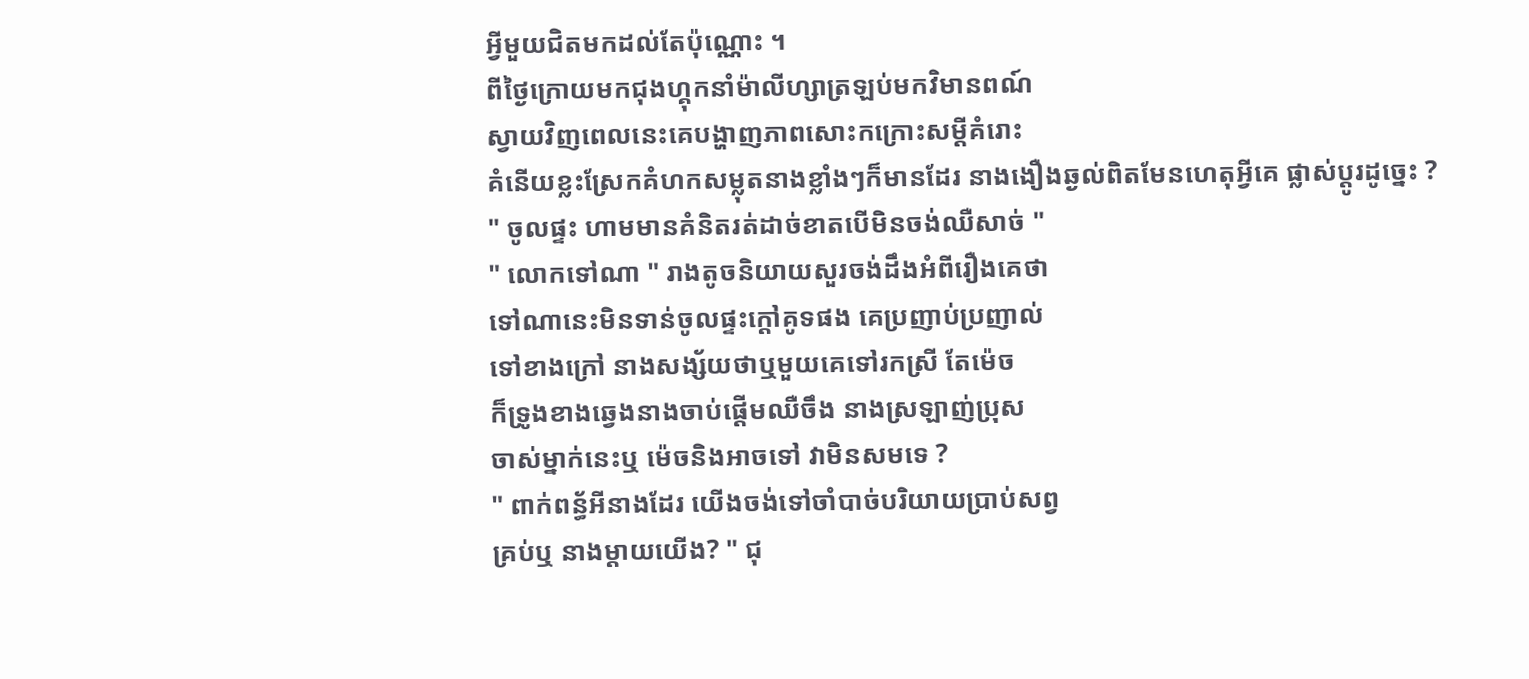អ្វីមួយជិតមកដល់តែប៉ុណ្ណោះ ។
ពីថ្ងៃក្រោយមកជុងហ្គុកនាំម៉ាលីហ្សាត្រឡប់មកវិមានពណ៍
ស្វាយវិញពេលនេះគេបង្ហាញភាពសោះកក្រោះសម្ដីគំរោះ
គំនេីយខ្លះស្រែកគំហកសម្លុតនាងខ្លាំងៗក៏មានដែរ នាងងឿងឆ្ងល់ពិតមែនហេតុអ្វីគេ ផ្លាស់ប្តូរដូច្នេះ ?
" ចូលផ្ទះ ហាមមានគំនិតរត់ដាច់ខាតបេីមិនចង់ឈឺសាច់ "
" លោកទៅណា " រាងតូចនិយាយសួរចង់ដឹងអំពីរឿងគេថា
ទៅណានេះមិនទាន់ចូលផ្ទះក្ដៅគូទផង គេប្រញាប់ប្រញាល់
ទៅខាងក្រៅ នាងសង្ស័យថាឬមួយគេទៅរកស្រី តែម៉េច
ក៏ទ្រូងខាងឆ្វេងនាងចាប់ផ្ដេីមឈឺចឹង នាងស្រឡាញ់ប្រុស
ចាស់ម្នាក់នេះឬ ម៉េចនិងអាចទៅ វាមិនសមទេ ?
" ពាក់ពន្ធ័អីនាងដែរ យេីងចង់ទៅចាំបាច់បរិយាយប្រាប់សព្វ
គ្រប់ឬ នាងម្ដាយយេីង? " ជុ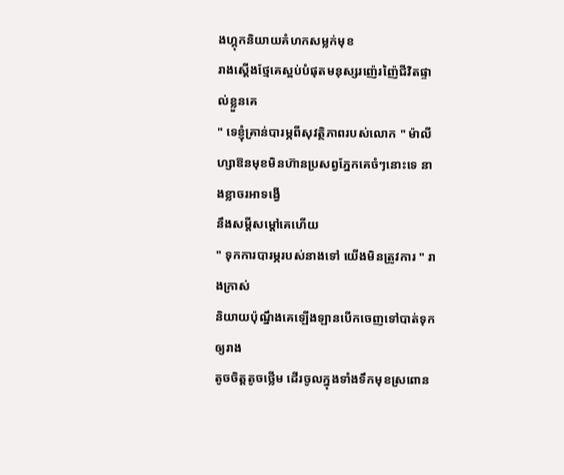ងហ្គុកនិយាយគំហកសម្លក់មុខ
រាងស្ដេីងថ្មែគេស្អប់បំផុតមនុស្សរញ៉េរញ៉ៃជីវិតផ្ទាល់ខ្លួនគេ
" ទេខ្ញុំគ្រាន់បារម្ភពីសុវត្ថិភាពរបស់លោក " ម៉ាលីហ្សាឱនមុខមិនហ៊ានប្រសព្វភ្នែកគេចំៗនោះទេ នាងខ្លាចរអាទង្វេី
នឹងសម្ដីសម្ដៅគេហេីយ
" ទុកការបារម្ភរបស់នាងទៅ យេីងមិនត្រូវការ " រាងក្រាស់
និយាយប៉ុណ្នឹងគេឡេីងឡានបេីកចេញទៅបាត់ទុកឲ្យរាង
តូចចិត្ដតូចថ្លេីម ដេីរចូលក្នុងទាំងទឹកមុខស្រពោន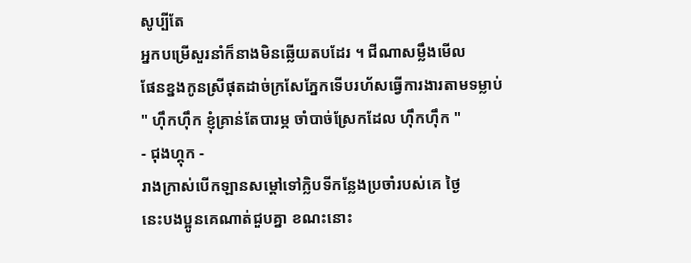សូប្បីតែ
អ្នកបម្រេីសួរនាំក៏នាងមិនឆ្លេីយតបដែរ ។ ជីណាសម្លឹងមេីល
ផែនខ្នងកូនស្រីផុតដាច់ក្រសែភ្នែកទេីបរហ័សធ្វេីការងារតាមទម្លាប់
" ហុឹកហុឹក ខ្ញុំគ្រាន់តែបារម្ភ ចាំបាច់ស្រែកដែល ហុឹកហុឹក "
- ជុងហ្គុក -
រាងក្រាស់បេីកឡានសម្ដៅទៅក្លិបទីកន្លែងប្រចាំរបស់គេ ថ្ងៃ
នេះបងប្អូនគេណាត់ជួបគ្នា ខណះនោះ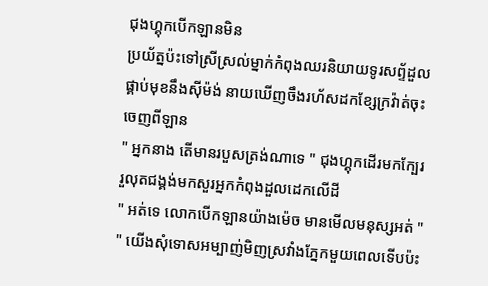ជុងហ្គុកបេីកឡានមិន
ប្រយ័ត្នប៉ះទៅស្រីស្រល់ម្នាក់កំពុងឈរនិយាយទូរសព្ទ័ដួល
ផ្គាប់មុខនឹងសុីម៉ង់ នាយឃេីញចឹងរហ័សដកខ្សែក្រវ៉ាត់ចុះ
ចេញពីឡាន
" អ្នកនាង តេីមានរបួសត្រង់ណាទេ " ជុងហ្គុកដេីរមកក្បែរ
រួលុតជង្គង់មកសួរអ្នកកំពុងដួលដេកលេីដី
" អត់ទេ លោកបេីកឡានយ៉ាងម៉េច មានមេីលមនុស្សអត់ "
" យេីងសុំទោសអម្បាញ់មិញស្រវាំងភ្នែកមួយពេលទេីបប៉ះ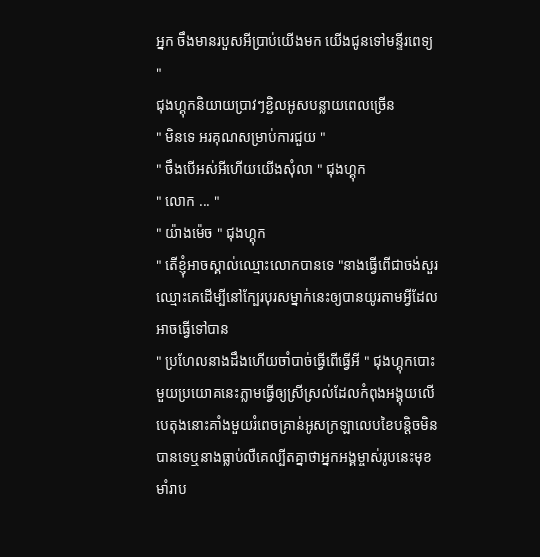អ្នក ចឹងមានរបួសអីប្រាប់យេីងមក យេីងជូនទៅមន្ទីរពេទ្យ "
ជុងហ្គុកនិយាយប្រាវៗខ្ជិលអូសបន្លាយពេលច្រេីន
" មិនទេ អរគុណសម្រាប់ការជួយ "
" ចឹងបេីអស់អីហេីយយេីងសុំលា " ជុងហ្គុក
" លោក ... "
" យ៉ាងម៉េច " ជុងហ្គុក
" តេីខ្ញុំអាចស្គាល់ឈ្មោះលោកបានទេ "នាងធ្វេីពេីជាចង់សួរឈ្មោះគេដេីម្បីនៅក្បែរបុរសម្នាក់នេះឲ្យបានយូរតាមអ្វីដែលអាចធ្វេីទៅបាន
" ប្រហែលនាងដឹងហេីយចាំបាច់ធ្វេីពេីធ្វេីអី " ជុងហ្គុកបោះមួយប្រយោគនេះភ្លាមធ្វេីឲ្យស្រីស្រល់ដែលកំពុងអង្គុយលេីបេតុងនោះគាំងមួយរំពេចគ្រាន់អូសក្រឡាលេបខៃបន្ដិចមិនបានទេឬនាងធ្លាប់លឺគេល្បីតគ្នាថាអ្នកអង្គម្ចាស់រូបនេះមុខ
មាំរាប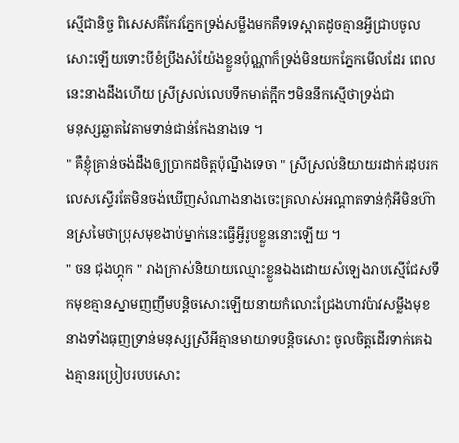ស្មេីជានិច្ច ពិសេសគឺកែវភ្នែកទ្រង់សម្លឹងមកគឺទទេស្អាតដូចគ្មានអ្វីជ្រាបចូលសោះឡេីយទោះបីខំប្រឹងសំយ៉ែងខ្លួនប៉ុណ្ណាក៏ទ្រង់មិនយកភ្នែកមេីលដែរ ពេលនេះនាងដឹងហេីយ ស្រីស្រល់លេបទឹកមាត់ក្អឹកៗមិននឹកស្មេីថាទ្រង់ជា
មនុស្សឆ្លាតវៃតាមទាន់ជាន់កែងនាងទេ ។
" គឺខ្ញុំគ្រាន់ចង់ដឹងឲ្យប្រាកដចិត្ដប៉ុណ្នឹងទេចា " ស្រីស្រល់និយាយរដាក់រដុបរកលេសស្ទេីរតែមិនចង់ឃេីញសំណាងនាងចេះគ្រលាស់អណ្ដាតទាន់កុំអីមិនហ៊ានស្រមៃថាប្រុសមុខងាប់ម្នាក់នេះធ្វេីអ្វីរូបខ្លួននោះឡេីយ ។
" ចន ជុងហ្គុក " រាងក្រាស់និយាយឈ្មោះខ្លួនឯងដោយសំឡេងរាបស្មេីជែសទឹកមុខគ្មានស្នាមញញឹមបន្ដិចសោះឡេីយនាយកំលោះជ្រែងហាវប៉ាវសម្លឹងមុខនាងទាំងធុញទ្រាន់មនុស្សស្រីអីគ្មានមាយាទបន្ដិចសោះ ចូលចិត្ដដេីរទាក់គេឯងគ្មានរប្រៀបរបបសោះ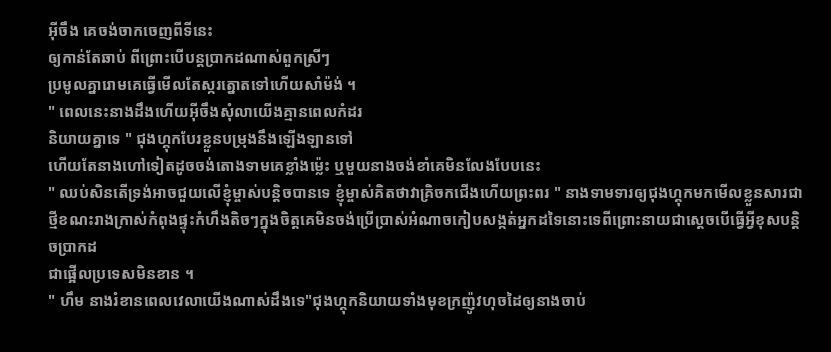អុីចឹង គេចង់ចាកចេញពីទីនេះ
ឲ្យកាន់តែឆាប់ ពីព្រោះបេីបន្ដប្រាកដណាស់ពួកស្រីៗ
ប្រមូលគ្នារោមគេធ្វេីមេីលតែស្ករត្នោតទៅហេីយសាំម៉ង់ ។
" ពេលនេះនាងដឹងហេីយអុីចឹងសុំលាយេីងគ្មានពេលកំដរ
និយាយគ្នាទេ " ជុងហ្គុកបែរខ្លួនបម្រុងនឹងឡេីងឡានទៅ
ហេីយតែនាងហៅទៀតដូចចង់តោងទាមគេខ្លាំងម្ល៉េះ ឬមួយនាងចង់ខាំគេមិនលែងបែបនេះ
" ឈប់សិនតេីទ្រង់អាចជួយលេីខ្ញុំម្ចាស់បន្ដិចបានទេ ខ្ញុំម្ចាស់គិតថាវាគ្រិចកជេីងហេីយព្រះពរ " នាងទាមទារឲ្យជុងហ្គុកមកមេីលខ្លួនសារជាថ្មីខណះរាងក្រាស់កំពុងផ្ទុះកំហឹងតិចៗក្នុងចិត្ដគេមិនចង់ប្រេីប្រាស់អំណាចកៀបសង្កត់អ្នកដទៃនោះទេពីព្រោះនាយជាស្ដេចបេីធ្វេីអ្វីខុសបន្ដិចប្រាកដ
ជាផ្អេីលប្រទេសមិនខាន ។
" ហឹម នាងរំខានពេលវេលាយេីងណាស់ដឹងទេ"ជុងហ្គុកនិយាយទាំងមុខក្រញ៉ូវហុចដៃឲ្យនាងចាប់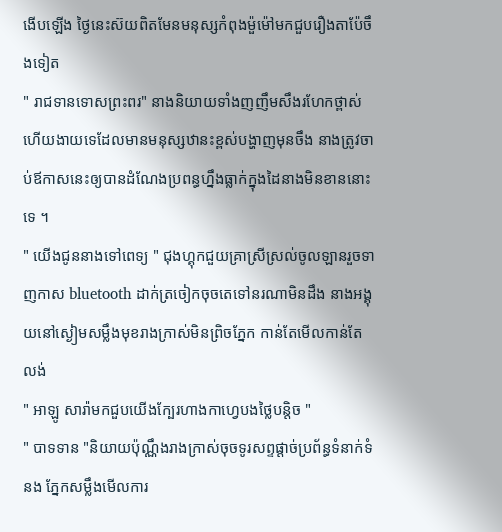ងេីបឡេីង ថ្ងៃនេះស៊យពិតមែនមនុស្សកំពុងម៉ួម៉ៅមកជួបរឿងតាប៉ែចឹងទៀត
" រាជទានទោសព្រះពរ" នាងនិយាយទាំងញញឹមសឹងរហែកថ្ពាស់ហេីយងាយទេដែលមានមនុស្សឋានះខ្ពស់បង្ហាញមុនចឹង នាងត្រូវចាប់ឪកាសនេះឲ្យបានដំណែងប្រពន្ធហ្នឹងធ្លាក់ក្នុងដៃនាងមិនខាននោះទេ ។
" យេីងជូននាងទៅពេទ្យ " ជុងហ្គុកជួយគ្រាស្រីស្រល់ចូលឡានរួចទាញកាស bluetooth ដាក់ត្រចៀកចុចតេទៅនរណាមិនដឹង នាងអង្គុយនៅស្ងៀមសម្លឹងមុខរាងក្រាស់មិនព្រិចភ្នែក កាន់តែមេីលកាន់តែលង់
" អាឡូ សារ៉ាមកជួបយេីងក្បែរហាងកាហ្វេបងថ្លៃបន្ដិច "
" បាទទាន "និយាយប៉ុណ្ណឹងរាងក្រាស់ចុចទូរសព្ទផ្ដាច់ប្រព័ន្ធទំនាក់ទំនង ភ្នែកសម្លឹងមេីលការ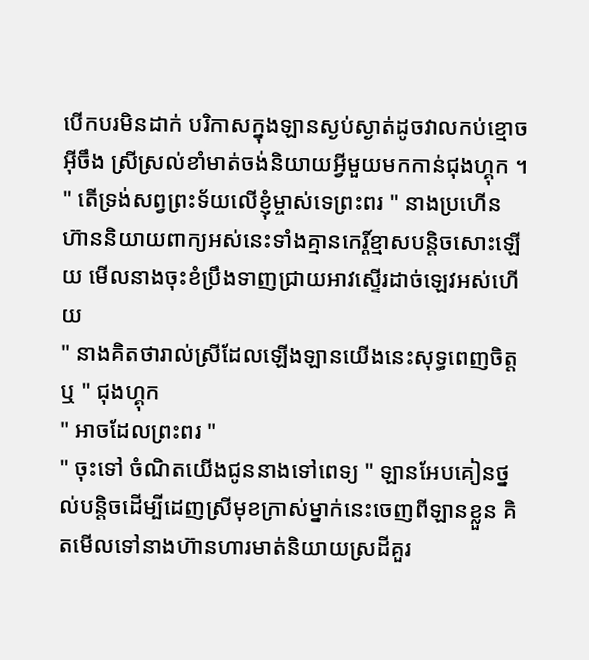បេីកបរមិនដាក់ បរិកាសក្នុងឡានស្ងប់ស្ងាត់ដូចវាលកប់ខ្មោចអុីចឹង ស្រីស្រល់ខាំមាត់ចង់និយាយអ្វីមួយមកកាន់ជុងហ្គុក ។
" តេីទ្រង់សព្វព្រះទ័យលេីខ្ញុំម្ចាស់ទេព្រះពរ " នាងប្រហេីន
ហ៊ាននិយាយពាក្យអស់នេះទាំងគ្មានកេរ្ដិ៍ខ្មាសបន្ដិចសោះឡេីយ មេីលនាងចុះខំប្រឹងទាញជ្រាយអាវស្ទេីរដាច់ឡេវអស់ហេីយ
" នាងគិតថារាល់ស្រីដែលឡេីងឡានយេីងនេះសុទ្ធពេញចិត្ដឬ " ជុងហ្គុក
" អាចដែលព្រះពរ "
" ចុះទៅ ចំណិតយេីងជូននាងទៅពេទ្យ " ឡានអែបគៀនថ្នល់បន្ដិចដេីម្បីដេញស្រីមុខក្រាស់ម្នាក់នេះចេញពីឡានខ្លួន គិតមេីលទៅនាងហ៊ានហារមាត់និយាយស្រដីគួរ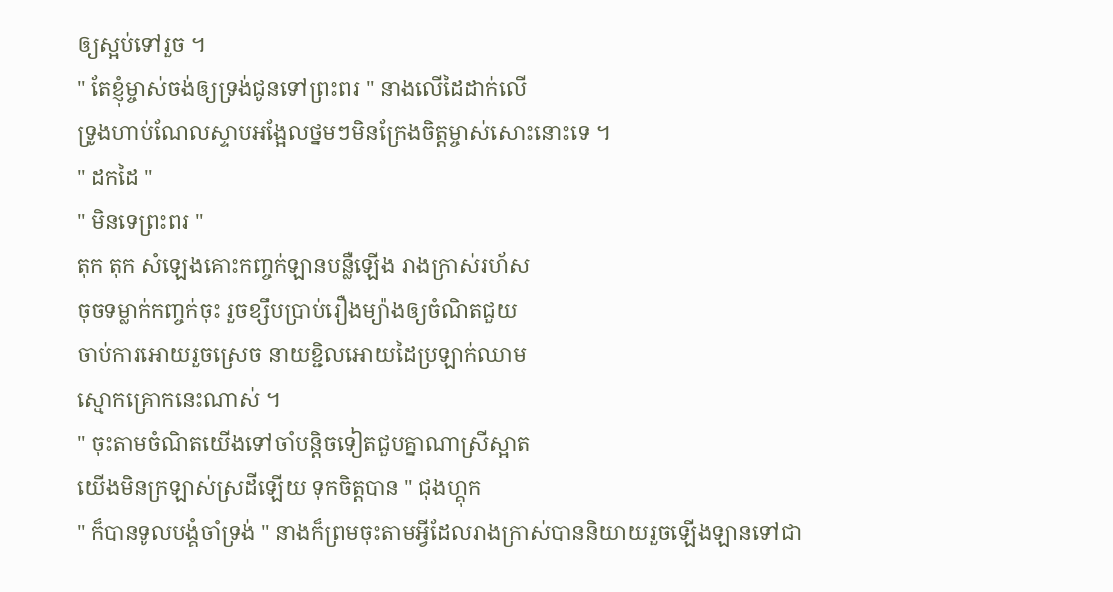ឲ្យស្អប់ទៅរួច ។
" តែខ្ញុំម្ចាស់ចង់ឲ្យទ្រង់ជូនទៅព្រះពរ " នាងលេីដៃដាក់លេី
ទ្រូងហាប់ណែលស្ទាបអង្អែលថ្នមៗមិនក្រែងចិត្ដម្ចាស់សោះនោះទេ ។
" ដកដៃ "
" មិនទេព្រះពរ "
តុក តុក សំឡេងគោះកញ្ចក់ឡានបន្លឺឡេីង រាងក្រាស់រហ័ស
ចុចទម្លាក់កញ្ចក់ចុះ រួចខ្សឹបប្រាប់រឿងម្យ៉ាងឲ្យចំណិតជួយ
ចាប់ការអោយរួចស្រេច នាយខ្ជិលអោយដៃប្រឡាក់ឈាម
ស្មោកគ្រោកនេះណាស់ ។
" ចុះតាមចំណិតយេីងទៅចាំបន្ដិចទៀតជួបគ្នាណាស្រីស្អាត
យេីងមិនក្រឡាស់ស្រដីឡេីយ ទុកចិត្ដបាន " ជុងហ្គុក
" ក៏បានទូលបង្គំចាំទ្រង់ " នាងក៏ព្រមចុះតាមអ្វីដែលរាងក្រាស់បាននិយាយរួចឡេីងឡានទៅជា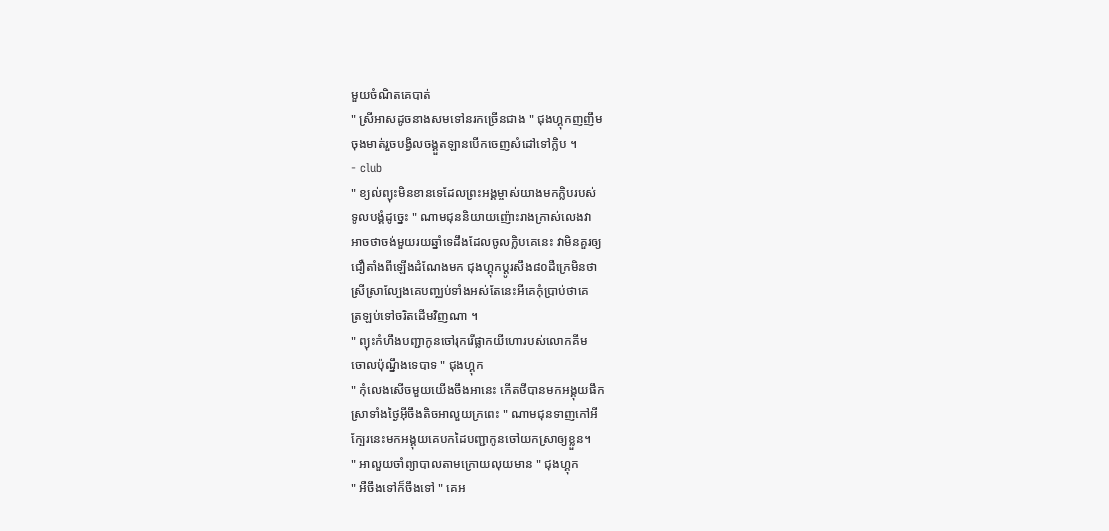មួយចំណិតគេបាត់
" ស្រីអាសដូចនាងសមទៅនរកច្រេីនជាង " ជុងហ្គុកញញឹម
ចុងមាត់រួចបង្វិលចង្គួតឡានបេីកចេញសំដៅទៅក្លិប ។
- club
" ខ្យល់ព្យុះមិនខានទេដែលព្រះអង្គម្ចាស់យាងមកក្លិបរបស់
ទូលបង្គំដូច្នេះ " ណាមជុននិយាយញ៉ោះរាងក្រាស់លេងវា
អាចថាចង់មួយរយឆ្នាំទេដឹងដែលចូលក្លិបគេនេះ វាមិនគួរឲ្យ
ជឿតាំងពីឡេីងដំណែងមក ជុងហ្គុកប្ដូរសឹង៨០ដឺក្រេមិនថា
ស្រីស្រាល្បែងគេបញ្ឈប់ទាំងអស់តែនេះអីគេកុំប្រាប់ថាគេ
ត្រឡប់ទៅចរិតដេីមវិញណា ។
" ព្យុះកំហឹងបញ្ជាកូនចៅរុករេីផ្លាកយីហោរបស់លោកគីម
ចោលប៉ុណ្នឹងទេបាទ " ជុងហ្គុក
" កុំលេងសេីចមួយយេីងចឹងអានេះ កេីតថីបានមកអង្គុយផឹក
ស្រាទាំងថ្ងៃអុីចឹងតិចអាលួយក្រពេះ " ណាមជុនទាញកៅអី
ក្បែរនេះមកអង្គុយគេបកដៃបញ្ជាកូនចៅយកស្រាឲ្យខ្លួន។
" អាលួយចាំព្យាបាលតាមក្រោយលុយមាន " ជុងហ្គុក
" អឺចឹងទៅក៏ចឹងទៅ " គេអ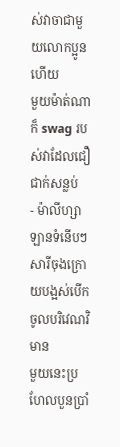ស់វាចាជាមួយលោកប្អូនហេីយ
មួយម៉ាត់ណាក៏ swag របស់វាដែលជឿជាក់សន្លប់
- ម៉ាលីហ្សា
ឡានទំនើបៗសារីចុងក្រោយបង្អស់បេីកចូលបរិវេណវិមាន
មួយនេះប្រហែលបួនប្រាំ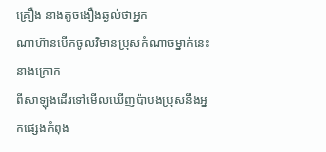គ្រឿង នាងតូចងឿងឆ្ងល់ថាអ្នក
ណាហ៊ានបេីកចូលវិមានប្រុសកំណាចម្នាក់នេះ នាងក្រោក
ពីសាឡុងដេីរទៅមេីលឃេីញប៉ាបងប្រុសនឹងអ្នកផ្សេងកំពុង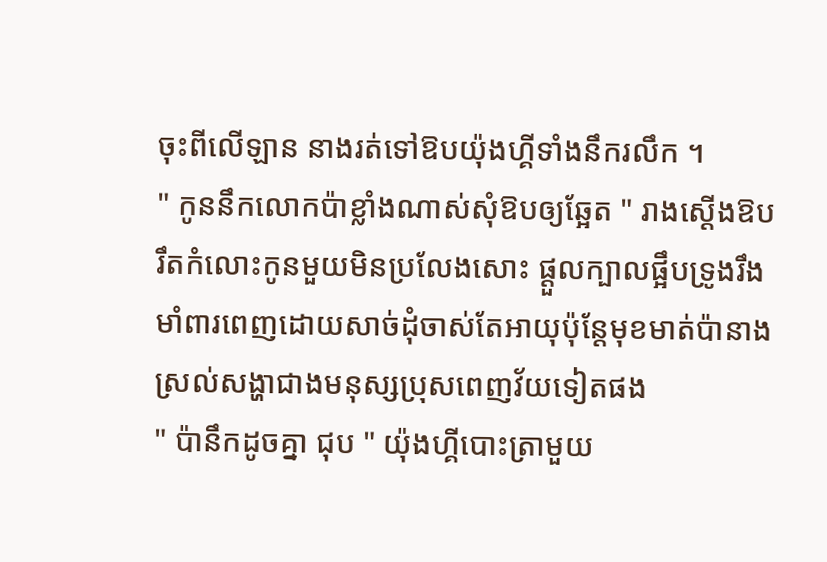ចុះពីលេីឡាន នាងរត់ទៅឱបយ៉ុងហ្គីទាំងនឹករលឹក ។
" កូននឹកលោកប៉ាខ្លាំងណាស់សុំឱបឲ្យឆ្អែត " រាងស្ដេីងឱប
រឹតកំលោះកូនមួយមិនប្រលែងសោះ ផ្ដួលក្បាលផ្អឹបទ្រូងរឹង
មាំពារពេញដោយសាច់ដុំចាស់តែអាយុប៉ុន្ដែមុខមាត់ប៉ានាង
ស្រល់សង្ហាជាងមនុស្សប្រុសពេញវ័យទៀតផង
" ប៉ានឹកដូចគ្នា ជុប " យ៉ុងហ្គីបោះត្រាមួយ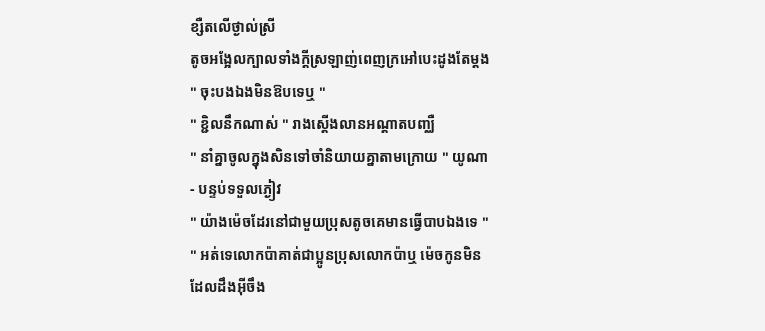ខ្សឺតលេីថ្ងាល់ស្រី
តូចអង្អែលក្បាលទាំងក្ដីស្រឡាញ់ពេញក្រអៅបេះដូងតែម្ដង
" ចុះបងឯងមិនឱបទេឬ "
" ខ្ជិលនឹកណាស់ " រាងស្ដេីងលានអណ្ដាតបញ្ឈឺ
" នាំគ្នាចូលក្នុងសិនទៅចាំនិយាយគ្នាតាមក្រោយ " យូណា
- បន្ទប់ទទួលភ្ងៀវ
" យ៉ាងម៉េចដែរនៅជាមួយប្រុសតូចគេមានធ្វេីបាបឯងទេ "
" អត់ទេលោកប៉ាគាត់ជាប្អូនប្រុសលោកប៉ាឬ ម៉េចកូនមិន
ដែលដឹងអុីចឹង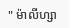" ម៉ាលីហ្សា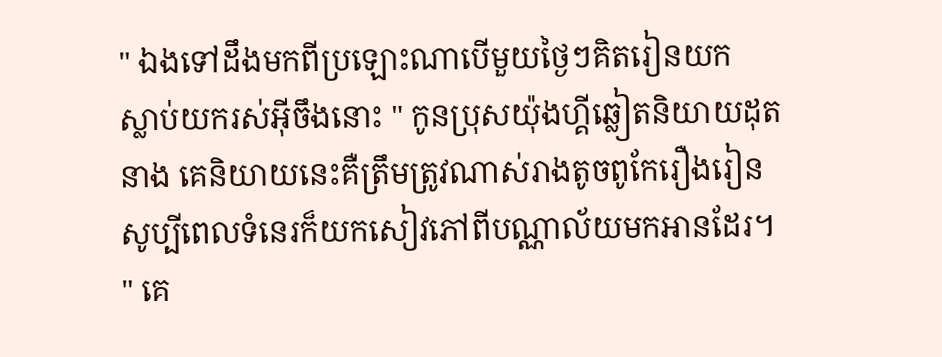" ឯងទៅដឹងមកពីប្រឡោះណាបេីមួយថ្ងៃៗគិតរៀនយក
ស្លាប់យករស់អុីចឹងនោះ " កូនប្រុសយ៉ុងហ្គីឆ្លៀតនិយាយដុត
នាង គេនិយាយនេះគឺត្រឹមត្រូវណាស់រាងតូចពូកែរឿងរៀន
សូប្បីពេលទំនេរក៏យកសៀវភៅពីបណ្ណាល័យមកអានដែរ។
" គេ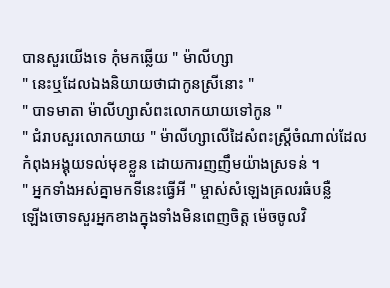បានសួរយេីងទេ កុំមកឆ្លេីយ " ម៉ាលីហ្សា
" នេះឬដែលឯងនិយាយថាជាកូនស្រីនោះ "
" បាទមាតា ម៉ាលីហ្សាសំពះលោកយាយទៅកូន "
" ជំរាបសួរលោកយាយ " ម៉ាលីហ្សាលេីដៃសំពះស្ដ្រីចំណាល់ដែលកំពុងអង្គុយទល់មុខខ្លួន ដោយការញញឹមយ៉ាងស្រទន់ ។
" អ្នកទាំងអស់គ្នាមកទីនេះធ្វេីអី " ម្ចាស់សំឡេងគ្រលរធំបន្លឺ
ឡេីងចោទសួរអ្នកខាងក្នុងទាំងមិនពេញចិត្ដ ម៉េចចូលវិ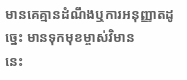មានគេគ្មានដំណឹងឬការអនុញ្ញាតដូច្នេះ មានទុកមុខម្ចាស់វិមាន
នេះ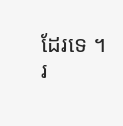ដែរទេ ។
រ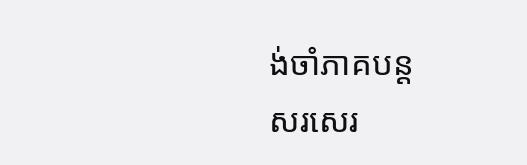ង់ចាំភាគបន្ដ
សរសេរ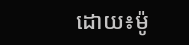ដោយ៖ម៉ូ